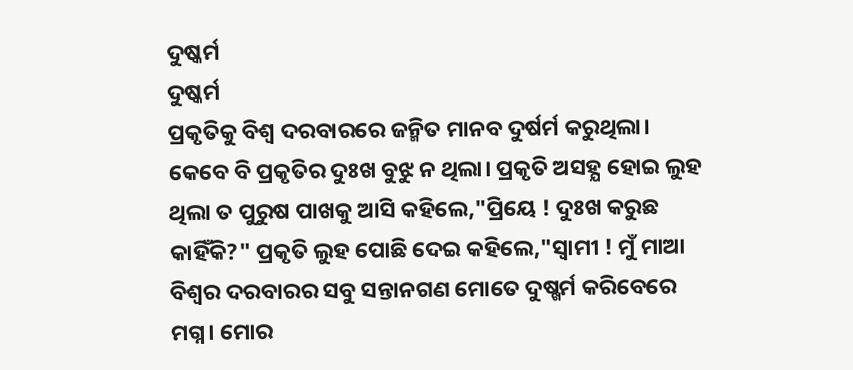ଦୁଷ୍କର୍ମ
ଦୁଷ୍କର୍ମ
ପ୍ରକୃତିକୁ ବିଶ୍ବ ଦରବାରରେ ଜନ୍ମିତ ମାନବ ଦୁର୍ଷର୍ମ କରୁଥିଲା। କେବେ ବି ପ୍ରକୃତିର ଦୁଃଖ ବୁଝୁ ନ ଥିଲା। ପ୍ରକୃତି ଅସହ୍ଯ ହୋଇ ଲୁହ ଥିଲା ତ ପୁରୁଷ ପାଖକୁ ଆସି କହିଲେ,"ପ୍ରିୟେ ! ଦୁଃଖ କରୁଛ କାହିଁକି?" ପ୍ରକୃତି ଲୁହ ପୋଛି ଦେଇ କହିଲେ,"ସ୍ବାମୀ ! ମୁଁ ମାଆ ବିଶ୍ବର ଦରବାରର ସବୁ ସନ୍ତାନଗଣ ମୋତେ ଦୁଷ୍ଖର୍ମ କରିବେରେ ମଗ୍ନ। ମୋର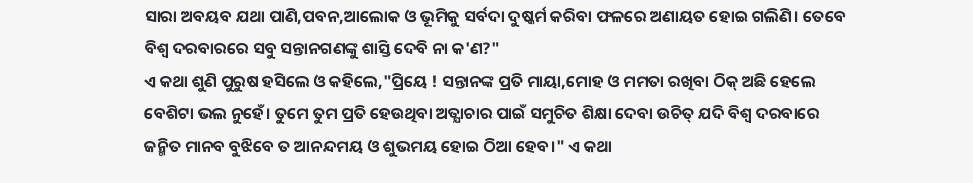ସାରା ଅବୟବ ଯଥା ପାଣି,ପବନ,ଆଲୋକ ଓ ଭୂମିକୁ ସର୍ବଦା ଦୁଷ୍କର୍ମ କରିବା ଫଳରେ ଅଣାୟତ ହୋଇ ଗଲିଣି। ତେବେ ବିଶ୍ବ ଦରବାରରେ ସବୁ ସନ୍ତାନଗଣଙ୍କୁ ଶାସ୍ତି ଦେବି ନା କ'ଣ?"
ଏ କଥା ଶୁଣି ପୁରୁଷ ହସିଲେ ଓ କହିଲେ,"ପ୍ରିୟେ ! ସନ୍ତାନଙ୍କ ପ୍ରତି ମାୟା,ମୋହ ଓ ମମତା ରଖିବା ଠିକ୍ ଅଛି ହେଲେ ବେଶିଟା ଭଲ ନୁହେଁ। ତୁମେ ତୁମ ପ୍ରତି ହେଉଥିବା ଅତ୍ଯାଚାର ପାଇଁ ସମୁଚିତ ଶିକ୍ଷା ଦେବା ଉଚିତ୍ ଯଦି ବିଶ୍ବ ଦରବାରେ ଜନ୍ମିତ ମାନବ ବୁଝିବେ ତ ଆନନ୍ଦମୟ ଓ ଶୁଭମୟ ହୋଇ ଠିଆ ହେବ।" ଏ କଥା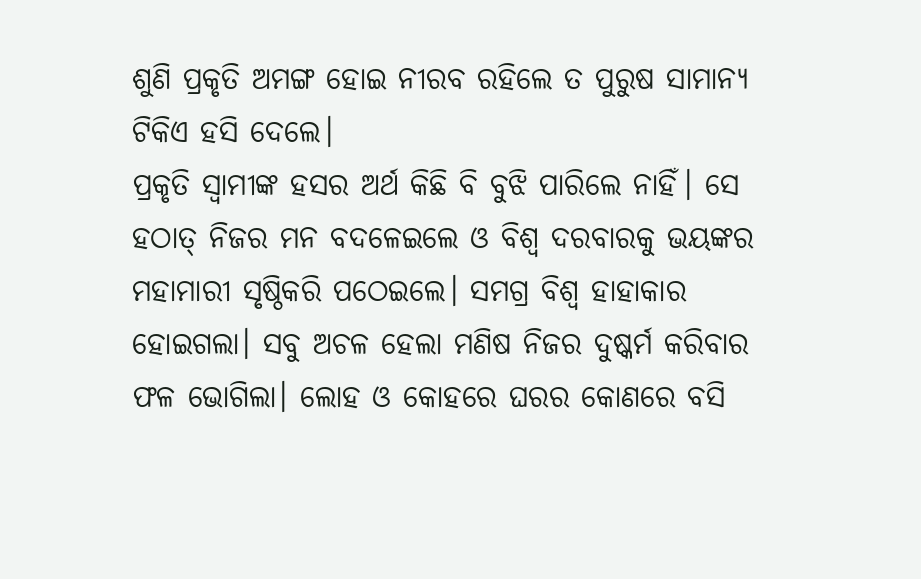ଶୁଣି ପ୍ରକୃତି ଅମଙ୍ଗ ହୋଇ ନୀରବ ରହିଲେ ତ ପୁରୁଷ ସାମାନ୍ଯ ଟିକିଏ ହସି ଦେଲେ।
ପ୍ରକୃତି ସ୍ବାମୀଙ୍କ ହସର ଅର୍ଥ କିଛି ବି ବୁଝି ପାରିଲେ ନାହିଁ। ସେ ହଠାତ୍ ନିଜର ମନ ବଦଳେଇଲେ ଓ ବିଶ୍ବ ଦରବାରକୁ ଭୟଙ୍କର ମହାମାରୀ ସୃଷ୍ଠିକରି ପଠେଇଲେ। ସମଗ୍ର ବିଶ୍ବ ହାହାକାର ହୋଇଗଲା। ସବୁ ଅଚଳ ହେଲା ମଣିଷ ନିଜର ଦୁଷ୍କର୍ମ କରିବାର ଫଳ ଭୋଗିଲା। ଲୋହ ଓ କୋହରେ ଘରର କୋଣରେ ବସି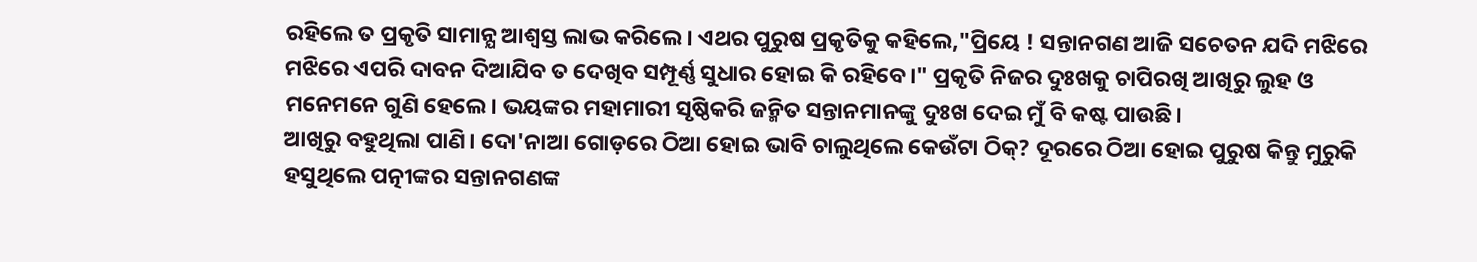ରହିଲେ ତ ପ୍ରକୃତି ସାମାନ୍ଯ ଆଶ୍ବସ୍ତ ଲାଭ କରିଲେ। ଏଥର ପୁରୁଷ ପ୍ରକୃତିକୁ କହିଲେ,"ପ୍ରିୟେ ! ସନ୍ତାନଗଣ ଆଜି ସଚେତନ ଯଦି ମଝିରେ ମଝିରେ ଏପରି ଦାବନ ଦିଆଯିବ ତ ଦେଖିବ ସମ୍ପୂର୍ଣ୍ଣ ସୁଧାର ହୋଇ କି ରହିବେ।" ପ୍ରକୃତି ନିଜର ଦୁଃଖକୁ ଚାପିରଖି ଆଖିରୁ ଲୁହ ଓ ମନେମନେ ଗୁଣି ହେଲେ। ଭୟଙ୍କର ମହାମାରୀ ସୃଷ୍ଠିକରି ଜନ୍ମିତ ସନ୍ତାନମାନଙ୍କୁ ଦୁଃଖ ଦେଇ ମୁଁ ବି କଷ୍ଟ ପାଉଛି।
ଆଖିରୁ ବହୁଥିଲା ପାଣି। ଦୋ'ନାଆ ଗୋଡ଼ରେ ଠିଆ ହୋଇ ଭାବି ଚାଲୁଥିଲେ କେଉଁଟା ଠିକ୍? ଦୂରରେ ଠିଆ ହୋଇ ପୁରୁଷ କିନ୍ତୁ ମୁରୁକି ହସୁଥିଲେ ପତ୍ନୀଙ୍କର ସନ୍ତାନଗଣଙ୍କ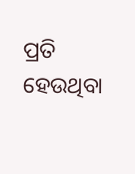ପ୍ରତି ହେଉଥିବା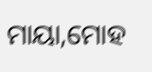ମାୟା,ମୋହ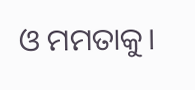ଓ ମମତାକୁ।